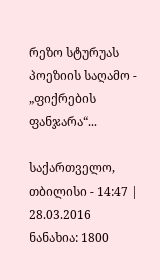რეზო სტურუას პოეზიის საღამო - „ფიქრების ფანჯარა“...

საქართველო, თბილისი - 14:47 | 28.03.2016
ნანახია: 1800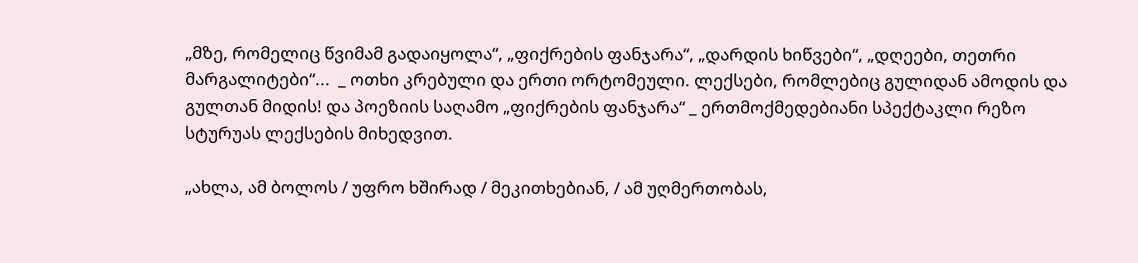„მზე, რომელიც წვიმამ გადაიყოლა“, „ფიქრების ფანჯარა“, „დარდის ხიწვები“, „დღეები, თეთრი მარგალიტები“...  _ ოთხი კრებული და ერთი ორტომეული. ლექსები, რომლებიც გულიდან ამოდის და გულთან მიდის! და პოეზიის საღამო „ფიქრების ფანჯარა“ _ ერთმოქმედებიანი სპექტაკლი რეზო სტურუას ლექსების მიხედვით.

„ახლა, ამ ბოლოს / უფრო ხშირად / მეკითხებიან, / ამ უღმერთობას,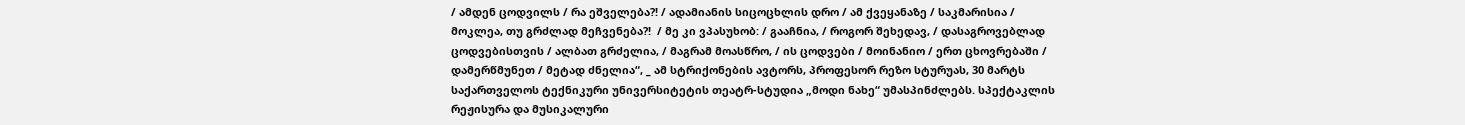/ ამდენ ცოდვილს / რა ეშველება?! / ადამიანის სიცოცხლის დრო / ამ ქვეყანაზე / საკმარისია / მოკლეა, თუ გრძლად მეჩვენება?!  / მე კი ვპასუხობ: / გააჩნია, / როგორ შეხედავ, / დასაგროვებლად ცოდვებისთვის / ალბათ გრძელია, / მაგრამ მოასწრო, / ის ცოდვები / მოინანიო / ერთ ცხოვრებაში / დამერწმუნეთ / მეტად ძნელია“, _ ამ სტრიქონების ავტორს, პროფესორ რეზო სტურუას, 30 მარტს საქართველოს ტექნიკური უნივერსიტეტის თეატრ-სტუდია „მოდი ნახე“ უმასპინძლებს. სპექტაკლის რეჟისურა და მუსიკალური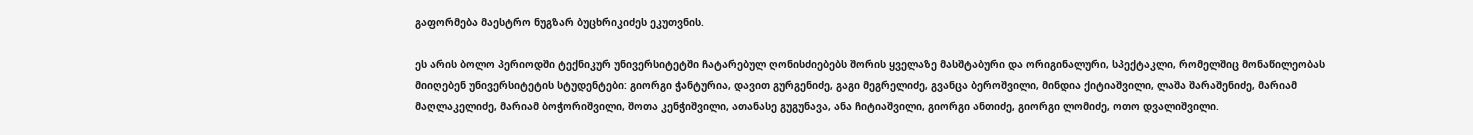გაფორმება მაესტრო ნუგზარ ბუცხრიკიძეს ეკუთვნის.

ეს არის ბოლო პერიოდში ტექნიკურ უნივერსიტეტში ჩატარებულ ღონისძიებებს შორის ყველაზე მასშტაბური და ორიგინალური, სპექტაკლი, რომელშიც მონაწილეობას მიიღებენ უნივერსიტეტის სტუდენტები: გიორგი ჭანტურია, დავით გურგენიძე, გაგი მეგრელიძე, გვანცა ბეროშვილი, მინდია ქიტიაშვილი, ლაშა შარაშენიძე, მარიამ მაღლაკელიძე, მარიამ ბოჭორიშვილი, შოთა კენჭიშვილი, ათანასე გუგუნავა, ანა ჩიტიაშვილი, გიორგი ანთიძე, გიორგი ლომიძე, ოთო დვალიშვილი.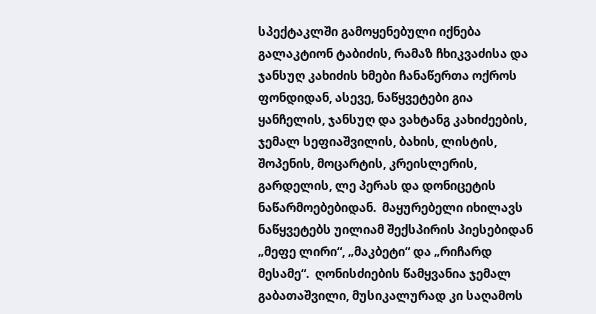სპექტაკლში გამოყენებული იქნება გალაკტიონ ტაბიძის, რამაზ ჩხიკვაძისა და ჯანსუღ კახიძის ხმები ჩანაწერთა ოქროს ფონდიდან, ასევე, ნაწყვეტები გია ყანჩელის, ჯანსუღ და ვახტანგ კახიძეების, ჯემალ სეფიაშვილის, ბახის, ლისტის, შოპენის, მოცარტის, კრეისლერის, გარდელის, ლე პერას და დონიცეტის ნაწარმოებებიდან.  მაყურებელი იხილავს ნაწყვეტებს უილიამ შექსპირის პიესებიდან „მეფე ლირი“, „მაკბეტი“ და „რიჩარდ მესამე“.  ღონისძიების წამყვანია ჯემალ გაბათაშვილი, მუსიკალურად კი საღამოს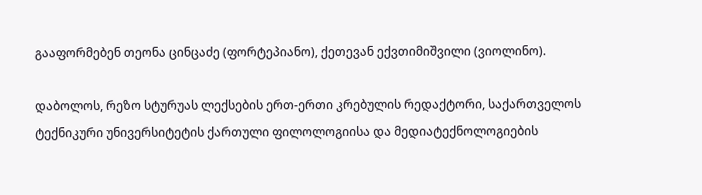გააფორმებენ თეონა ცინცაძე (ფორტეპიანო), ქეთევან ექვთიმიშვილი (ვიოლინო).

დაბოლოს, რეზო სტურუას ლექსების ერთ-ერთი კრებულის რედაქტორი, საქართველოს ტექნიკური უნივერსიტეტის ქართული ფილოლოგიისა და მედიატექნოლოგიების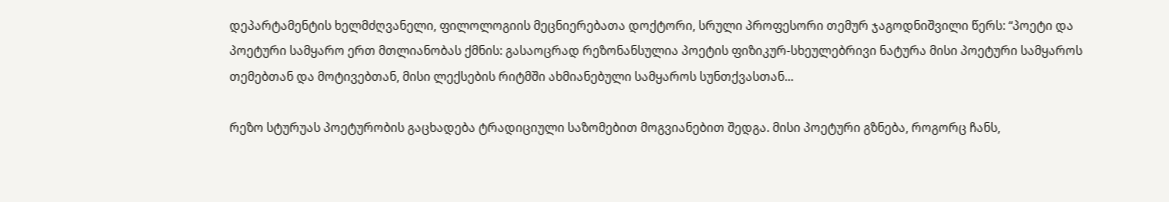დეპარტამენტის ხელმძღვანელი, ფილოლოგიის მეცნიერებათა დოქტორი, სრული პროფესორი თემურ ჯაგოდნიშვილი წერს: “პოეტი და პოეტური სამყარო ერთ მთლიანობას ქმნის: გასაოცრად რეზონანსულია პოეტის ფიზიკურ-სხეულებრივი ნატურა მისი პოეტური სამყაროს თემებთან და მოტივებთან, მისი ლექსების რიტმში ახმიანებული სამყაროს სუნთქვასთან...

რეზო სტურუას პოეტურობის გაცხადება ტრადიციული საზომებით მოგვიანებით შედგა. მისი პოეტური გზნება, როგორც ჩანს,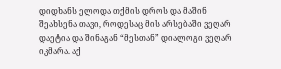დიდხანს ელოდა თქმის დროს და მაშინ შეახსენა თავი, როდესაც მის არსებაში ვეღარ დაეტია და შინაგან “მესთან” დიალოგი ვეღარ იკმარა. აქ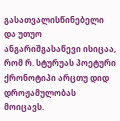გასათვალისწინებელი და უთუო ანგარიშგასაწევი ისიცაა, რომ რ. სტურუას პოეტური ქრონოტიპი არცთუ დიდ დროჟამულობას მოიცავს.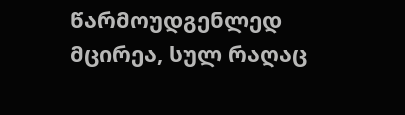წარმოუდგენლედ მცირეა, სულ რაღაც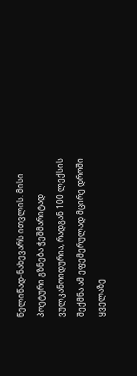წელიწად-ნახევარს ითვლის. მისი პოეტური გზნება ჭეშმარიტად ვულკანოიდურია, რადგან 100 ლექსის შექმნა ამ ეფემერულად მცირე დროში ყველაზე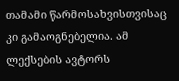თამამი წარმოსახვისთვისაც კი გამაოგნებელია. ამ ლექსების ავტორს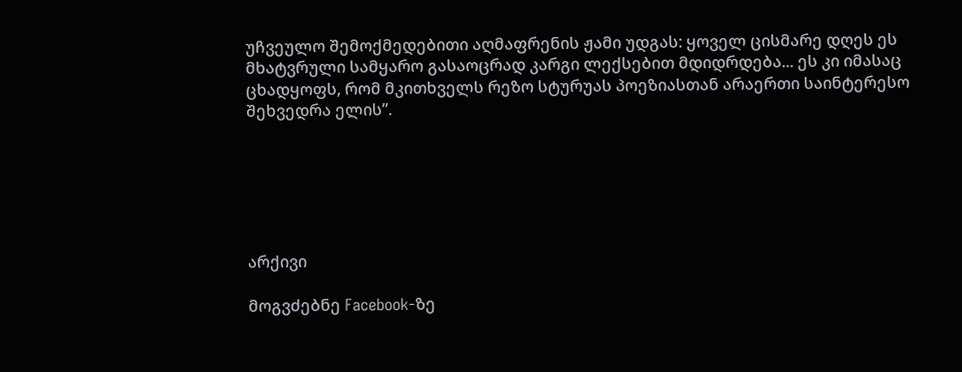უჩვეულო შემოქმედებითი აღმაფრენის ჟამი უდგას: ყოველ ცისმარე დღეს ეს მხატვრული სამყარო გასაოცრად კარგი ლექსებით მდიდრდება... ეს კი იმასაც ცხადყოფს, რომ მკითხველს რეზო სტურუას პოეზიასთან არაერთი საინტერესო შეხვედრა ელის”.






არქივი

მოგვძებნე Facebook-ზე